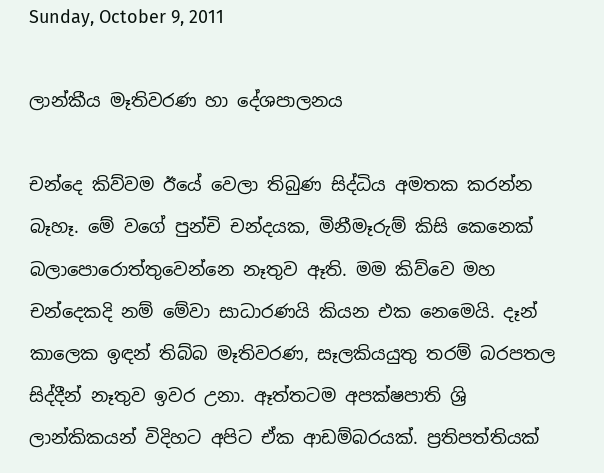Sunday, October 9, 2011

ලාන්කීය මෑතිවරණ හා දේශපාලනය

චන්දෙ කිව්වම ඊයේ වෙලා තිබුණ සිද්ධිය අමතක කරන්න බෑහෑ. මේ වගේ පුන්චි චන්දයක, මිනීමෑරුම් කිසි කෙනෙක් බලාපොරොත්තුවෙන්නෙ නෑතුව ඈති. මම කිව්වෙ මහ චන්දෙකදි නම් මේවා සාධාරණයි කියන එක නෙමෙයි. දෑන් කාලෙක ඉඳන් තිබ්බ මෑතිවරණ, සෑලකියයුතු තරම් බරපතල සිද්දීන් නෑතුව ඉවර උනා. ඈත්තටම අපක්ෂපාති ශ්‍රි ලාන්කිකයන් විදිහට අපිට ඒක ආඩම්බරයක්. ප්‍රතිපත්තියක්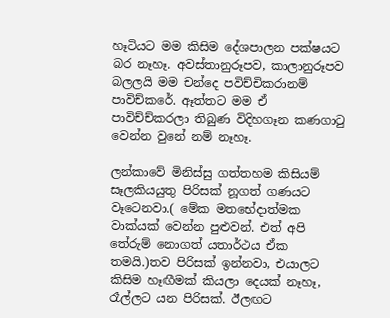හෑටියට මම කිසිම දේශපාලන පක්ෂයට බර නෑහෑ. අවස්තානුරූපව, කාලානුරූපව බලලයි මම චන්දෙ පවිච්චිකරානම් පාවිච්කරේ. ඈත්තට මම ඒ පාවිච්ච්කරලා තිබුණ විදිහගෑන කණගාටු වෙන්න වුනේ නම් නෑහෑ.

ලන්කාවේ මිනිස්සු ගත්තහම කිසියම් සෑලකියයුතු පිරිසක් නූගත් ගණයට වෑටෙනවා.( මේක මතභේදාත්මක වාක්යක් වෙන්න පුළුවන්. එත් අපි තේරුම් නොගත් යතාර්ථය ඒක තමයි.)තව පිරිසක් ඉන්නවා, එයාලට කිසිම හෑඟීමක් කියලා දෙයක් නෑහෑ, රෑල්ලට යන පිරිසක්. ඊලඟට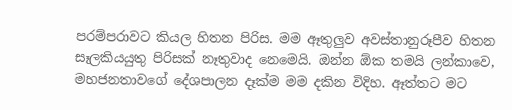පරම්පරාවට කියල හිතන පිරිස. මම ඈතුලුව අවස්තානුරූපීව හිතන සෑලකියයුතු පිරිසක් නෑතුවාද නෙමෙයි. ඔන්න ඕක තමයි ලන්කාවෙ, මහජනතාවගේ දේශපාලන දෑක්ම මම දකින විදිහ. ඈත්තට මට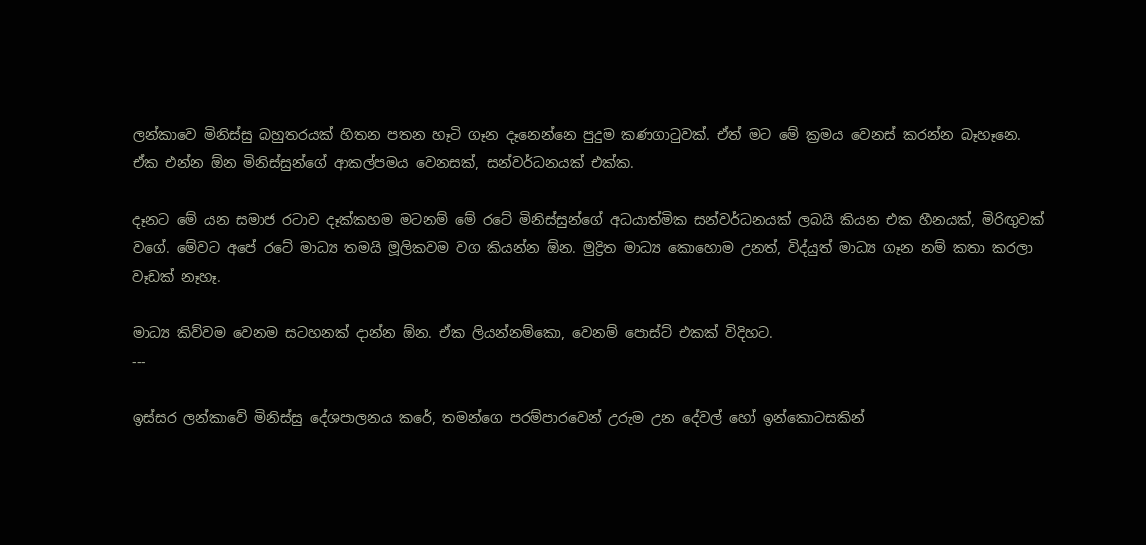ලන්කාවෙ මිනිස්සු බහුතරයක් හිතන පතන හෑටි ගෑන දෑනෙන්නෙ පුදුම කණගාටුවක්. ඒත් මට මේ ක්‍රමය වෙනස් කරන්න බෑහෑනෙ. ඒක එන්න ඕන මිනිස්සුන්ගේ ආකල්පමය වෙනසක්, සන්වර්ධනයක් එක්ක.

දෑනට මේ යන සමාජ රටාව දෑක්කහම මටනම් මේ රටේ මිනිස්සුන්ගේ අධයාත්මික සන්වර්ධනයක් ලබයි කියන එක හීනයක්, මිරිඟුවක් වගේ. මේවට අපේ රටේ මාධ්‍ය තමයි මූලිකවම වග කියන්න ඕන. මුද්‍රිත මාධ්‍ය කොහොම උනත්, විද්යුත් මාධ්‍ය ගෑන නම් කතා කරලා වෑඩක් නෑහෑ.

මාධ්‍ය කිව්වම වෙනම සටහනක් දාන්න ඕන. ඒක ලියන්නම්කො, වෙනම් පොස්ට් එකක් විදිහට.
---

ඉස්සර ලන්කාවේ මිනිස්සු දේශපාලනය කරේ, තමන්ගෙ පරම්පාරවෙන් උරුම උන දේවල් හෝ ඉන්කොටසකින්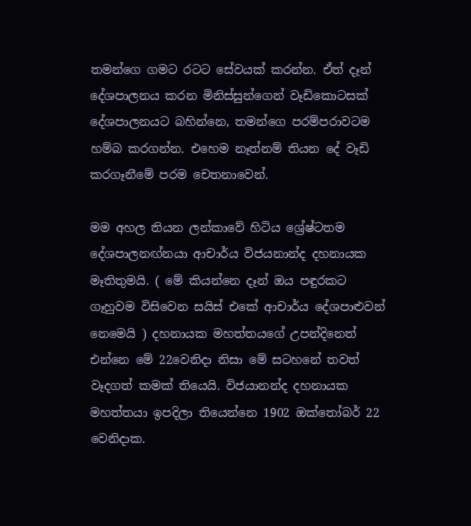තමන්ගෙ ගමට රටට සේවයක් කරන්න. ඒත් දෑන් දේශපාලනය කරන මිනිස්සුන්ගෙන් වෑඩිකොටසක් දේශපාලනයට බහින්නෙ, තමන්ගෙ පරම්පරාවටම හම්බ කරගන්න. එහෙම නෑත්නම් තියන දේ වෑඩි කරගෑනීමේ පරම චෙතනාවෙන්.

මම අහල තියන ලන්කාවේ හිටිය ශ්‍රේෂ්ටතම දේශපාලනඟ්නයා ආචාර්ය විජයනාන්ද දහනායක මෑතිතුමයි. ( මේ කියන්නෙ දෑන් ඔය පඳුරකට ගෑහුවම විසිවෙන සයිස් එකේ ආචාර්ය දේශපාළුවන් නෙමෙයි ) දහනායක මහත්තයගේ උපන්දිනෙත් එන්නෙ මේ 22වෙනිදා නිසා මේ සටහනේ තවත් වෑදගත් කමක් තියෙයි. විජයානන්ද දහනායක මහත්තයා ඉපදිලා තියෙන්නෙ 1902 ඔක්තෝබර් 22 වෙනිදාක.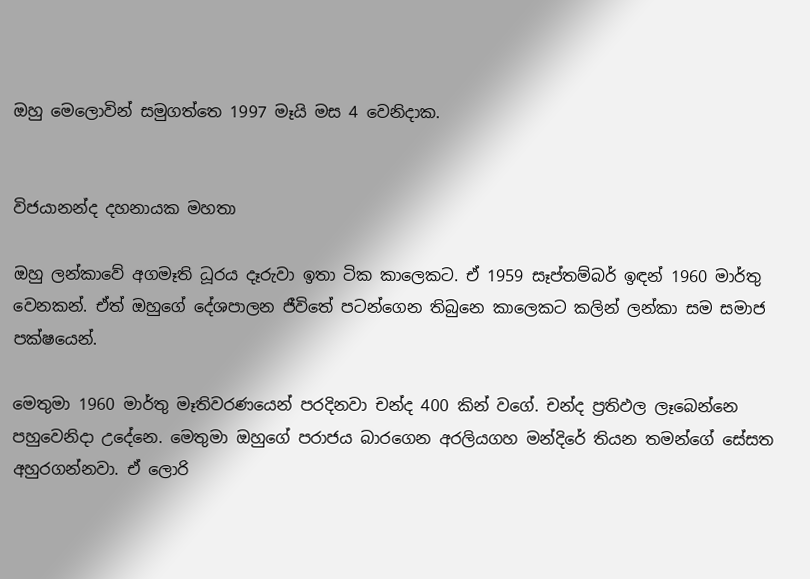ඔහු මෙලොවින් සමුගත්තෙ 1997 මෑයි මස 4 වෙනිදාක.


විජයානන්ද දහනායක මහතා

ඔහු ලන්කාවේ අගමෑති ධූරය දෑරුවා ඉතා ටික කාලෙකට. ඒ 1959 සෑප්තම්බර් ඉඳන් 1960 මාර්තු වෙනකන්. ඒත් ඔහුගේ දේශපාලන ජීවිතේ පටන්ගෙන තිබුනෙ කාලෙකට කලින් ලන්කා සම සමාජ පක්ෂයෙන්.

මෙතුමා 1960 මාර්තු මෑතිවරණයෙන් පරදිනවා චන්ද 400 කින් වගේ. චන්ද ප්‍රතිඵල ලෑබෙන්නෙ පහුවෙනිදා උදේනෙ. මෙතුමා ඔහුගේ පරාජය බාරගෙන අරලියගහ මන්දිරේ තියන තමන්ගේ සේසත අහුරගන්නවා. ඒ ලොරි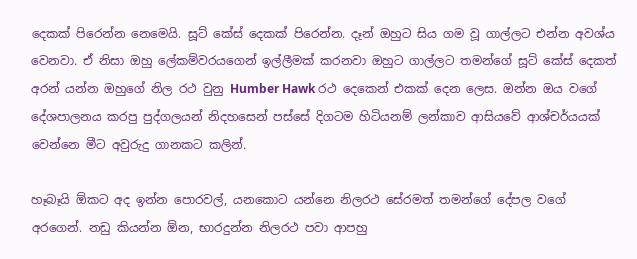දෙකක් පිරෙන්න නෙමෙයි. සූට් කේස් දෙකක් පිරෙන්න. දෑන් ඔහුට සිය ගම වූ ගාල්ලට එන්න අවශ්ය වෙනවා. ඒ නිසා ඔහු ලේකම්වරයගෙන් ඉල්ලීමක් කරනවා ඔහුට ගාල්ලට තමන්ගේ සූට් කේස් දෙකත් අරන් යන්න ඔහුගේ නිල රථ වුනු Humber Hawk රථ දෙකෙන් එකක් දෙන ලෙස. ඔන්න ඔය වගේ දේශපාලනය කරපු පුද්ගලයන් නිදහසෙන් පස්සේ දිගටම හිටියනම් ලන්කාව ආසියවේ ආශ්චර්යයක් වෙන්නෙ මීට අවුරුදු ගානකට කලින්.

හෑබෑයි ඕකට අද ඉන්න පොරවල්, යනකොට යන්නෙ නිලරථ සේරමත් තමන්ගේ දේපල වගේ අරගෙන්. නඩු කියන්න ඕන, භාරදුන්න නිලරථ පවා ආපහු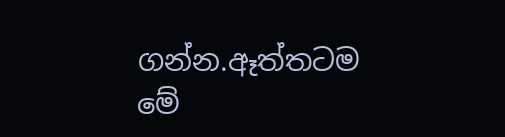ගන්න.ඈත්තටම මේ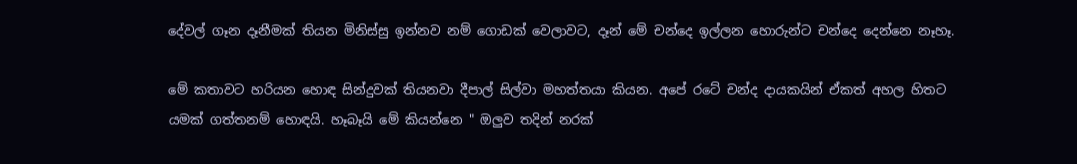දේවල් ගෑන දෑනීමක් තියන මිනිස්සු ඉන්නව නම් ගොඩක් වෙලාවට, දෑන් මේ චන්දෙ ඉල්ලන හොරුන්ට චන්දෙ දෙන්නෙ නෑහෑ.

මේ කතාවට හරියන හොඳ සින්දුවක් තියනවා දීපාල් සිල්වා මහත්තයා කියන. අපේ රටේ චන්ද දායකයින් ඒකත් අහල හිතට යමක් ගත්තනම් හොඳයි. හෑබෑයි මේ කියන්නෙ " ඔලුව තදින් නරක්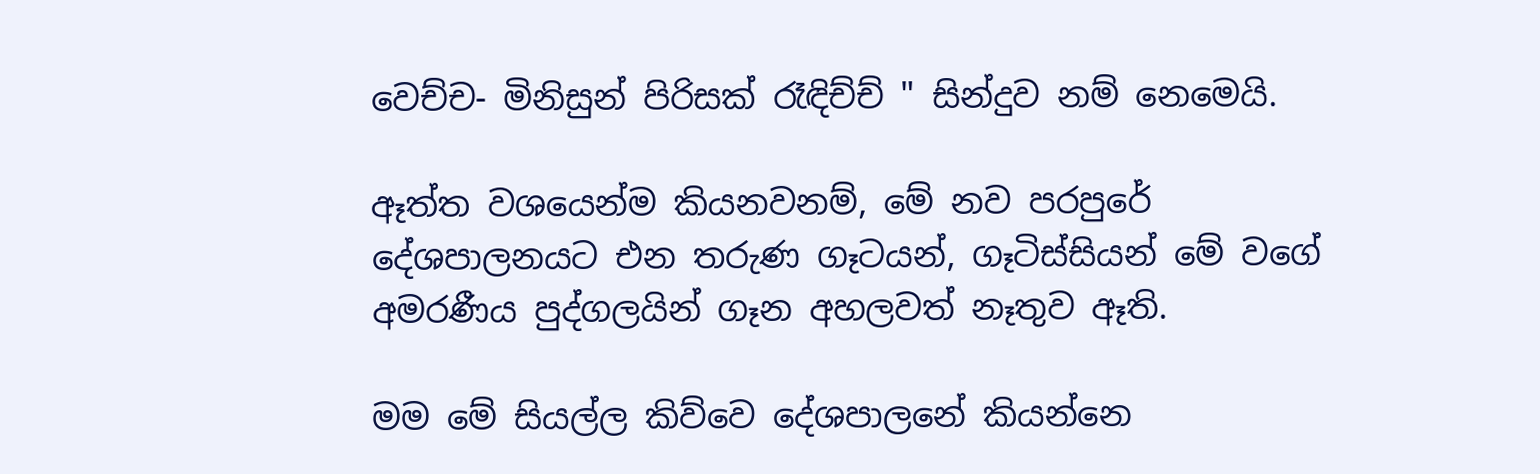වෙච්ච- මිනිසුන් පිරිසක් රෑඳිච්ච් " සින්දුව නම් නෙමෙයි.

ඈත්ත වශයෙන්ම කියනවනම්, මේ නව පරපුරේ දේශපාලනයට එන තරුණ ගෑටයන්, ගෑටිස්සියන් මේ වගේ අමරණීය පුද්ගලයින් ගෑන අහලවත් නෑතුව ඈති.

මම මේ සියල්ල කිව්වෙ දේශපාලනේ කියන්නෙ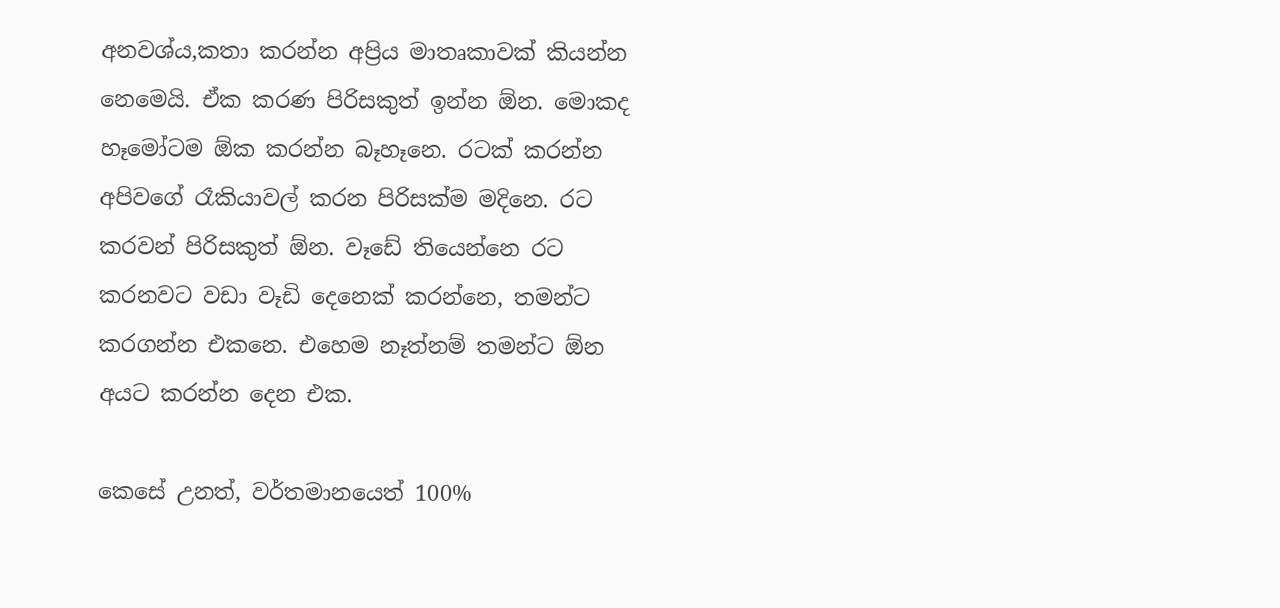අනවශ්ය,කතා කරන්න අප්‍රිය මාතෘකාවක් කියන්න නෙමෙයි. ඒක කරණ පිරිසකුත් ඉන්න ඕන. මොකද හෑමෝටම ඕක කරන්න බෑහෑනෙ. රටක් කරන්න අපිවගේ රෑකියාවල් කරන පිරිසක්ම මදිනෙ. රට කරවන් පිරිසකුත් ඕන. වෑඩේ තියෙන්නෙ රට කරනවට වඩා වෑඩි දෙනෙක් කරන්නෙ, තමන්ට කරගන්න එකනෙ. එහෙම නෑත්නම් තමන්ට ඕන අයට කරන්න දෙන එක.

කෙසේ උනත්, වර්තමානයෙත් 100%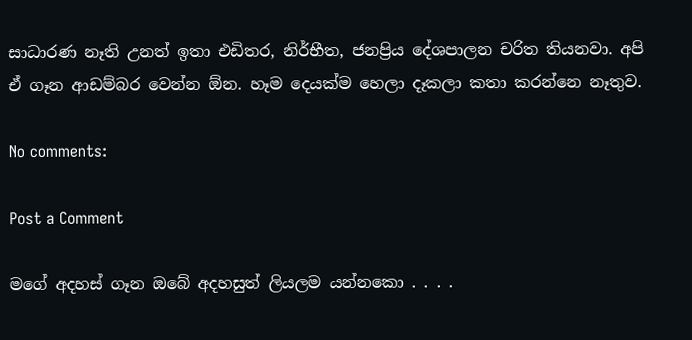සාධාරණ නෑති උනත් ඉතා එඩිතර, නිර්භීත, ජනප්‍රිය දේශපාලන චරිත තියනවා. අපි ඒ ගෑන ආඩම්බර වෙන්න ඕන. හෑම දෙයක්ම හෙලා දෑකලා කතා කරන්නෙ නෑතුව.

No comments:

Post a Comment

මගේ අදහස් ගෑන ඔබේ අදහසුත් ලියලම යන්නකො . . . .